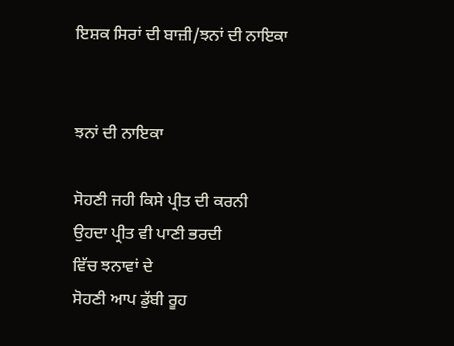ਇਸ਼ਕ ਸਿਰਾਂ ਦੀ ਬਾਜ਼ੀ/ਝਨਾਂ ਦੀ ਨਾਇਕਾ


ਝਨਾਂ ਦੀ ਨਾਇਕਾ

ਸੋਹਣੀ ਜਹੀ ਕਿਸੇ ਪ੍ਰੀਤ ਦੀ ਕਰਨੀ
ਉਹਦਾ ਪ੍ਰੀਤ ਵੀ ਪਾਣੀ ਭਰਦੀ
ਵਿੱਚ ਝਨਾਵਾਂ ਦੇ
ਸੋਹਣੀ ਆਪ ਡੁੱਬੀ ਰੂਹ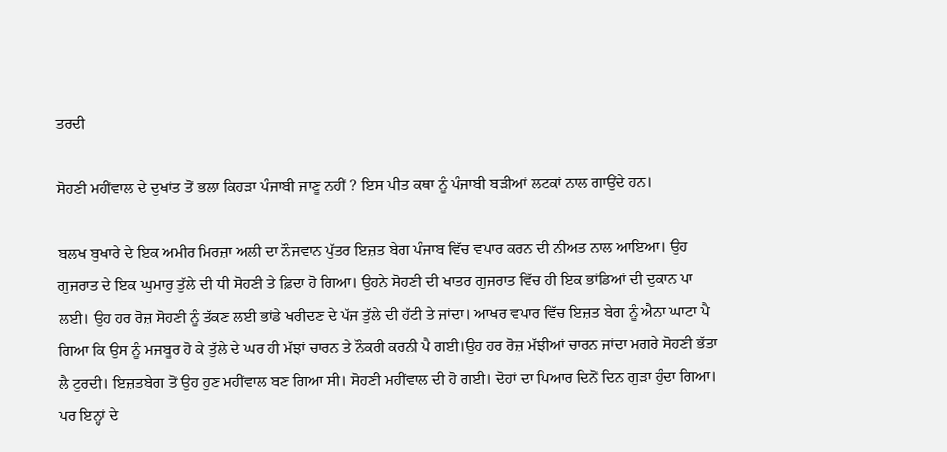ਤਰਦੀ

ਸੋਹਣੀ ਮਹੀਂਵਾਲ ਦੇ ਦੁਖਾਂਤ ਤੋਂ ਭਲਾ ਕਿਹੜਾ ਪੰਜਾਬੀ ਜਾਣੂ ਨਹੀਂ ? ਇਸ ਪੀਤ ਕਥਾ ਨੂੰ ਪੰਜਾਬੀ ਬੜੀਆਂ ਲਟਕਾਂ ਨਾਲ ਗਾਉਂਦੇ ਹਨ।

ਬਲਖ ਬੁਖਾਰੇ ਦੇ ਇਕ ਅਮੀਰ ਮਿਰਜ਼ਾ ਅਲੀ ਦਾ ਨੌਜਵਾਨ ਪੁੱਤਰ ਇਜ਼ਤ ਬੇਗ ਪੰਜਾਬ ਵਿੱਚ ਵਪਾਰ ਕਰਨ ਦੀ ਨੀਅਤ ਨਾਲ ਆਇਆ। ਉਹ ਗੁਜਰਾਤ ਦੇ ਇਕ ਘੁਮਾਰੁ ਤੁੱਲੇ ਦੀ ਧੀ ਸੋਹਣੀ ਤੇ ਫ਼ਿਦਾ ਹੋ ਗਿਆ। ਉਹਨੇ ਸੋਹਣੀ ਦੀ ਖਾਤਰ ਗੁਜਰਾਤ ਵਿੱਚ ਹੀ ਇਕ ਭਾਂਡਿਆਂ ਦੀ ਦੁਕਾਨ ਪਾ ਲਈ। ਉਹ ਹਰ ਰੋਜ਼ ਸੋਹਣੀ ਨੂੰ ਤੱਕਣ ਲਈ ਭਾਂਡੇ ਖਰੀਦਣ ਦੇ ਪੱਜ ਤੁੱਲੇ ਦੀ ਹੱਟੀ ਤੇ ਜਾਂਦਾ। ਆਖਰ ਵਪਾਰ ਵਿੱਚ ਇਜ਼ਤ ਬੇਗ ਨੂੰ ਐਨਾ ਘਾਟਾ ਪੈ ਗਿਆ ਕਿ ਉਸ ਨੂੰ ਮਜਬੂਰ ਹੋ ਕੇ ਤੁੱਲੇ ਦੇ ਘਰ ਹੀ ਮੱਝਾਂ ਚਾਰਨ ਤੇ ਨੌਕਰੀ ਕਰਨੀ ਪੈ ਗਈ।ਉਹ ਹਰ ਰੋਜ਼ ਮੱਝੀਆਂ ਚਾਰਨ ਜਾਂਦਾ ਮਗਰੇ ਸੋਹਣੀ ਭੱਤਾ ਲੈ ਟੁਰਦੀ। ਇਜ਼ਤਬੇਗ ਤੋਂ ਉਹ ਹੁਣ ਮਹੀਂਵਾਲ ਬਣ ਗਿਆ ਸੀ। ਸੋਹਣੀ ਮਹੀਂਵਾਲ ਦੀ ਹੋ ਗਈ। ਦੋਹਾਂ ਦਾ ਪਿਆਰ ਦਿਨੋਂ ਦਿਨ ਗੁੜਾ ਹੁੰਦਾ ਗਿਆ। ਪਰ ਇਨ੍ਹਾਂ ਦੇ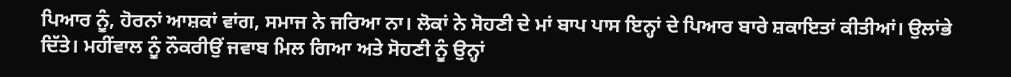ਪਿਆਰ ਨੂੰ, ਹੋਰਨਾਂ ਆਸ਼ਕਾਂ ਵਾਂਗ, ਸਮਾਜ ਨੇ ਜਰਿਆ ਨਾ। ਲੋਕਾਂ ਨੇ ਸੋਹਣੀ ਦੇ ਮਾਂ ਬਾਪ ਪਾਸ ਇਨ੍ਹਾਂ ਦੇ ਪਿਆਰ ਬਾਰੇ ਸ਼ਕਾਇਤਾਂ ਕੀਤੀਆਂ। ਉਲਾਂਭੇ ਦਿੱਤੇ। ਮਹੀਂਵਾਲ ਨੂੰ ਨੌਕਰੀਉਂ ਜਵਾਬ ਮਿਲ ਗਿਆ ਅਤੇ ਸੋਹਣੀ ਨੂੰ ਉਨ੍ਹਾਂ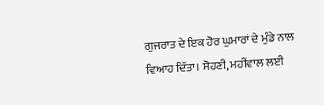ਗੁਜਰਾਤ ਦੇ ਇਕ ਹੋਰ ਘੁਮਾਰਾਂ ਦੇ ਮੁੰਡੇ ਨਾਲ ਵਿਆਹ ਦਿੱਤਾ। ਸੋਹਣੀ, ਮਹੀਂਵਾਲ ਲਈ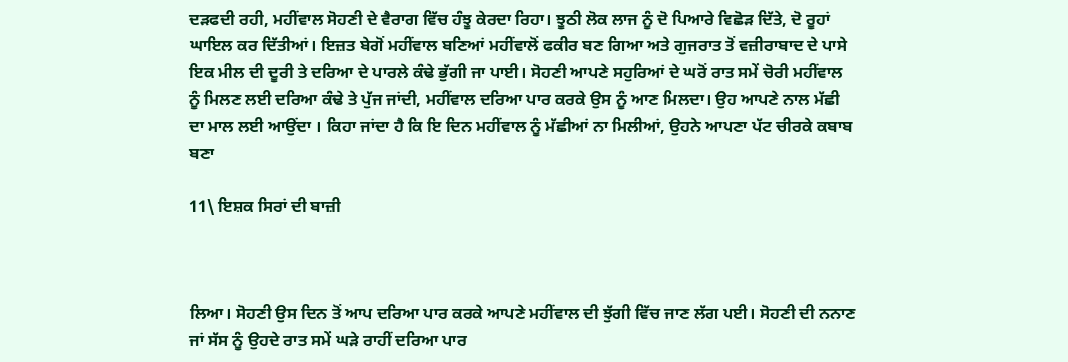ਦੜਫਦੀ ਰਹੀ, ਮਹੀਂਵਾਲ ਸੋਹਣੀ ਦੇ ਵੈਰਾਗ ਵਿੱਚ ਹੰਝੂ ਕੇਰਦਾ ਰਿਹਾ। ਝੂਠੀ ਲੋਕ ਲਾਜ ਨੂੰ ਦੋ ਪਿਆਰੇ ਵਿਛੋੜ ਦਿੱਤੇ, ਦੋ ਰੂਹਾਂ ਘਾਇਲ ਕਰ ਦਿੱਤੀਆਂ। ਇਜ਼ਤ ਬੇਗੋਂ ਮਹੀਂਵਾਲ ਬਣਿਆਂ ਮਹੀਂਵਾਲੋਂ ਫਕੀਰ ਬਣ ਗਿਆ ਅਤੇ ਗੁਜਰਾਤ ਤੋਂ ਵਜ਼ੀਰਾਬਾਦ ਦੇ ਪਾਸੇ ਇਕ ਮੀਲ ਦੀ ਦੂਰੀ ਤੇ ਦਰਿਆ ਦੇ ਪਾਰਲੇ ਕੰਢੇ ਭੁੱਗੀ ਜਾ ਪਾਈ। ਸੋਹਣੀ ਆਪਣੇ ਸਹੁਰਿਆਂ ਦੇ ਘਰੋਂ ਰਾਤ ਸਮੇਂ ਚੋਰੀ ਮਹੀਂਵਾਲ ਨੂੰ ਮਿਲਣ ਲਈ ਦਰਿਆ ਕੰਢੇ ਤੇ ਪੁੱਜ ਜਾਂਦੀ, ਮਹੀਂਵਾਲ ਦਰਿਆ ਪਾਰ ਕਰਕੇ ਉਸ ਨੂੰ ਆਣ ਮਿਲਦਾ। ਉਹ ਆਪਣੇ ਨਾਲ ਮੱਛੀ ਦਾ ਮਾਲ ਲਈ ਆਉਂਦਾ । ਕਿਹਾ ਜਾਂਦਾ ਹੈ ਕਿ ਇ ਦਿਨ ਮਹੀਂਵਾਲ ਨੂੰ ਮੱਛੀਆਂ ਨਾ ਮਿਲੀਆਂ, ਉਹਨੇ ਆਪਣਾ ਪੱਟ ਚੀਰਕੇ ਕਬਾਬ ਬਣਾ

11\ ਇਸ਼ਕ ਸਿਰਾਂ ਦੀ ਬਾਜ਼ੀ



ਲਿਆ। ਸੋਹਣੀ ਉਸ ਦਿਨ ਤੋਂ ਆਪ ਦਰਿਆ ਪਾਰ ਕਰਕੇ ਆਪਣੇ ਮਹੀਂਵਾਲ ਦੀ ਝੁੱਗੀ ਵਿੱਚ ਜਾਣ ਲੱਗ ਪਈ। ਸੋਹਣੀ ਦੀ ਨਨਾਣ ਜਾਂ ਸੱਸ ਨੂੰ ਉਹਦੇ ਰਾਤ ਸਮੇਂ ਘੜੇ ਰਾਹੀਂ ਦਰਿਆ ਪਾਰ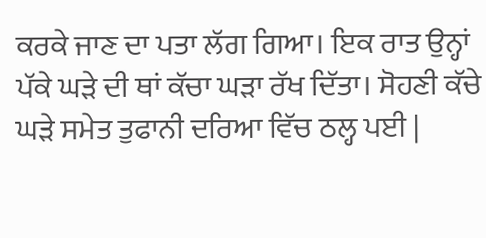ਕਰਕੇ ਜਾਣ ਦਾ ਪਤਾ ਲੱਗ ਗਿਆ। ਇਕ ਰਾਤ ਉਨ੍ਹਾਂ ਪੱਕੇ ਘੜੇ ਦੀ ਥਾਂ ਕੱਚਾ ਘੜਾ ਰੱਖ ਦਿੱਤਾ। ਸੋਹਣੀ ਕੱਚੇ ਘੜੇ ਸਮੇਤ ਤੁਫਾਨੀ ਦਰਿਆ ਵਿੱਚ ਠਲ੍ਹ ਪਈ |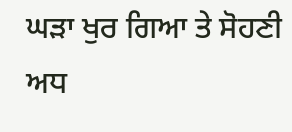ਘੜਾ ਖੁਰ ਗਿਆ ਤੇ ਸੋਹਣੀ ਅਧ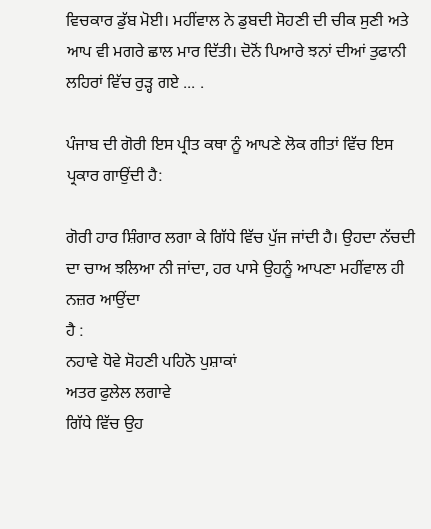ਵਿਚਕਾਰ ਡੁੱਬ ਮੋਈ। ਮਹੀਂਵਾਲ ਨੇ ਡੁਬਦੀ ਸੋਹਣੀ ਦੀ ਚੀਕ ਸੁਣੀ ਅਤੇ ਆਪ ਵੀ ਮਗਰੇ ਛਾਲ ਮਾਰ ਦਿੱਤੀ। ਦੋਨੋਂ ਪਿਆਰੇ ਝਨਾਂ ਦੀਆਂ ਤੁਫਾਨੀ ਲਹਿਰਾਂ ਵਿੱਚ ਰੁੜ੍ਹ ਗਏ ... .

ਪੰਜਾਬ ਦੀ ਗੋਰੀ ਇਸ ਪ੍ਰੀਤ ਕਥਾ ਨੂੰ ਆਪਣੇ ਲੋਕ ਗੀਤਾਂ ਵਿੱਚ ਇਸ ਪ੍ਰਕਾਰ ਗਾਉਂਦੀ ਹੈ:

ਗੋਰੀ ਹਾਰ ਸ਼ਿੰਗਾਰ ਲਗਾ ਕੇ ਗਿੱਧੇ ਵਿੱਚ ਪੁੱਜ ਜਾਂਦੀ ਹੈ। ਉਹਦਾ ਨੱਚਦੀ ਦਾ ਚਾਅ ਝਲਿਆ ਨੀ ਜਾਂਦਾ, ਹਰ ਪਾਸੇ ਉਹਨੂੰ ਆਪਣਾ ਮਹੀਂਵਾਲ ਹੀ ਨਜ਼ਰ ਆਉਂਦਾ
ਹੈ :
ਨਹਾਵੇ ਧੋਵੇ ਸੋਹਣੀ ਪਹਿਨੋ ਪੁਸ਼ਾਕਾਂ
ਅਤਰ ਫੁਲੇਲ ਲਗਾਵੇ
ਗਿੱਧੇ ਵਿੱਚ ਉਹ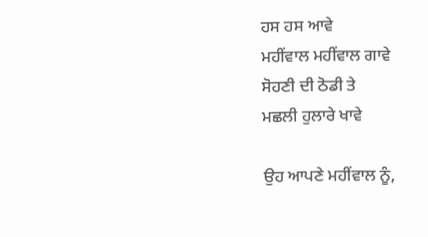ਹਸ ਹਸ ਆਵੇ
ਮਹੀਂਵਾਲ ਮਹੀਂਵਾਲ ਗਾਵੇ
ਸੋਹਣੀ ਦੀ ਠੋਡੀ ਤੇ
ਮਛਲੀ ਹੁਲਾਰੇ ਖਾਵੇ

ਉਹ ਆਪਣੇ ਮਹੀਂਵਾਲ ਨੂੰ,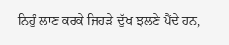ਨਿਹੁੰ ਲਾਣ ਕਰਕੇ ਜਿਹੜੇ ਦੁੱਖ ਝਲਣੇ ਪੈਂਦੇ ਹਨ,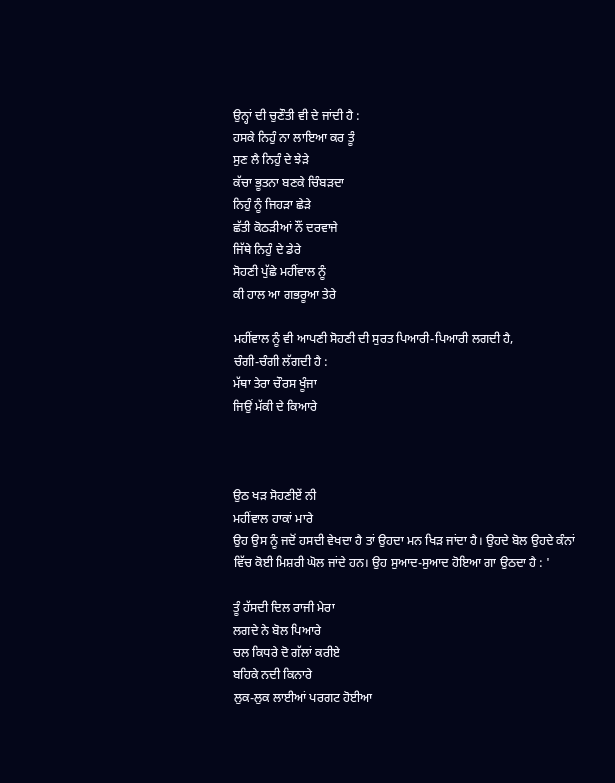ਉਨ੍ਹਾਂ ਦੀ ਚੁਣੌਤੀ ਵੀ ਦੇ ਜਾਂਦੀ ਹੈ :
ਹਸਕੇ ਨਿਹੁੰ ਨਾ ਲਾਇਆ ਕਰ ਤੂੰ
ਸੁਣ ਲੈ ਨਿਹੁੰ ਦੇ ਝੇੜੇ
ਕੱਚਾ ਭੂਤਨਾ ਬਣਕੇ ਚਿੰਬੜਦਾ
ਨਿਹੁੰ ਨੂੰ ਜਿਹੜਾ ਛੇੜੇ
ਛੱਤੀ ਕੋਠੜੀਆਂ ਨੌਂ ਦਰਵਾਜੇ
ਜਿੱਥੇ ਨਿਹੁੰ ਦੇ ਡੇਰੇ
ਸੋਹਣੀ ਪੁੱਛੇ ਮਹੀਂਵਾਲ ਨੂੰ
ਕੀ ਹਾਲ ਆ ਗਭਰੂਆ ਤੇਰੇ

ਮਹੀਂਵਾਲ ਨੂੰ ਵੀ ਆਪਣੀ ਸੋਹਣੀ ਦੀ ਸੁਰਤ ਪਿਆਰੀ-ਪਿਆਰੀ ਲਗਦੀ ਹੈ,
ਚੰਗੀ-ਚੰਗੀ ਲੱਗਦੀ ਹੈ :
ਮੱਥਾ ਤੇਰਾ ਚੌਰਸ ਖੂੰਜਾ
ਜਿਉਂ ਮੱਕੀ ਦੇ ਕਿਆਰੇ



ਉਠ ਖੜ ਸੋਹਣੀਏਂ ਨੀ
ਮਹੀਂਵਾਲ ਹਾਕਾਂ ਮਾਰੇ
ਉਹ ਉਸ ਨੂੰ ਜਦੋਂ ਹਸਦੀ ਵੇਖਦਾ ਹੈ ਤਾਂ ਉਹਦਾ ਮਨ ਖਿੜ ਜਾਂਦਾ ਹੈ। ਉਹਦੇ ਬੋਲ ਉਹਦੇ ਕੰਨਾਂ ਵਿੱਚ ਕੋਈ ਮਿਸ਼ਰੀ ਘੋਲ ਜਾਂਦੇ ਹਨ। ਉਹ ਸੁਆਦ-ਸੁਆਦ ਹੋਇਆ ਗਾ ਉਠਦਾ ਹੈ : '

ਤੂੰ ਹੱਸਦੀ ਦਿਲ ਰਾਜੀ ਮੇਰਾ
ਲਗਦੇ ਨੇ ਬੋਲ ਪਿਆਰੇ
ਚਲ ਕਿਧਰੇ ਦੋ ਗੱਲਾਂ ਕਰੀਏ
ਬਹਿਕੇ ਨਦੀ ਕਿਨਾਰੇ
ਲੁਕ-ਲੁਕ ਲਾਈਆਂ ਪਰਗਟ ਹੋਈਆ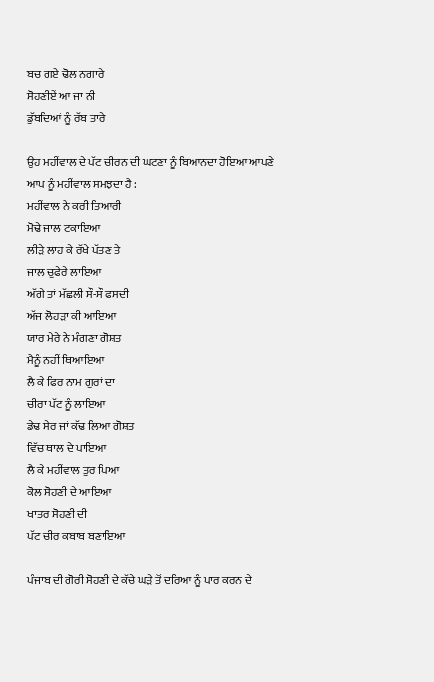ਬਚ ਗਏ ਢੋਲ ਨਗਾਰੇ
ਸੋਹਣੀਏਂ ਆ ਜਾ ਨੀ
ਡੁੱਬਦਿਆਂ ਨੂੰ ਰੱਬ ਤਾਰੇ

ਉਹ ਮਹੀਂਵਾਲ ਦੇ ਪੱਟ ਚੀਰਨ ਦੀ ਘਟਣਾ ਨੂੰ ਬਿਆਨਦਾ ਹੋਇਆ ਆਪਣੇ ਆਪ ਨੂੰ ਮਹੀਂਵਾਲ ਸਮਝਦਾ ਹੈ :
ਮਹੀਂਵਾਲ ਨੇ ਕਰੀ ਤਿਆਰੀ
ਮੋਢੇ ਜਾਲ ਟਕਾਇਆ
ਲੀੜੇ ਲਾਹ ਕੇ ਰੱਖੇ ਪੱਤਣ ਤੇ
ਜਾਲ ਚੁਫੇਰੇ ਲਾਇਆ
ਅੱਗੇ ਤਾਂ ਮੱਛਲੀ ਸੌ-ਸੌ ਫਸਦੀ
ਅੱਜ ਲੋਹੜਾ ਕੀ ਆਇਆ
ਯਾਰ ਮੇਰੇ ਨੇ ਮੰਗਣਾ ਗੋਸ਼ਤ
ਮੈਨੂੰ ਨਹੀਂ ਥਿਆਇਆ
ਲੈ ਕੇ ਫਿਰ ਨਾਮ ਗੁਰਾਂ ਦਾ
ਚੀਰਾ ਪੱਟ ਨੂੰ ਲਾਇਆ
ਡੇਢ ਸੇਰ ਜਾਂ ਕੱਢ ਲਿਆ ਗੋਸ਼ਤ
ਵਿੱਚ ਥਾਲ ਦੇ ਪਾਇਆ
ਲੈ ਕੇ ਮਹੀਂਵਾਲ ਤੁਰ ਪਿਆ
ਕੋਲ ਸੋਹਣੀ ਦੇ ਆਇਆ
ਖਾਤਰ ਸੋਹਣੀ ਦੀ
ਪੱਟ ਚੀਰ ਕਬਾਬ ਬਣਾਇਆ

ਪੰਜਾਬ ਦੀ ਗੋਰੀ ਸੋਹਣੀ ਦੇ ਕੱਚੇ ਘੜੇ ਤੋਂ ਦਰਿਆ ਨੂੰ ਪਾਰ ਕਰਨ ਦੇ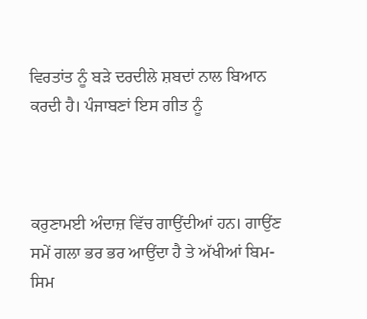ਵਿਰਤਾਂਤ ਨੂੰ ਬੜੇ ਦਰਦੀਲੇ ਸ਼ਬਦਾਂ ਨਾਲ ਬਿਆਨ ਕਰਦੀ ਹੈ। ਪੰਜਾਬਣਾਂ ਇਸ ਗੀਤ ਨੂੰ



ਕਰੁਣਾਮਈ ਅੰਦਾਜ਼ ਵਿੱਚ ਗਾਉਂਦੀਆਂ ਹਨ। ਗਾਉਂਣ ਸਮੇਂ ਗਲਾ ਭਰ ਭਰ ਆਉਂਦਾ ਹੈ ਤੇ ਅੱਖੀਆਂ ਬਿਮ-ਸਿਮ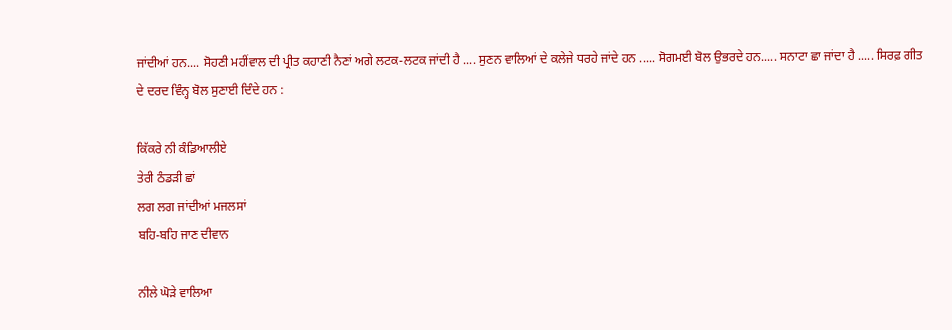ਜਾਂਦੀਆਂ ਹਨ.... ਸੋਹਣੀ ਮਹੀਂਵਾਲ ਦੀ ਪ੍ਰੀਤ ਕਹਾਣੀ ਨੈਣਾਂ ਅਗੇ ਲਟਕ-ਲਟਕ ਜਾਂਦੀ ਹੈ .... ਸੁਣਨ ਵਾਲਿਆਂ ਦੇ ਕਲੇਜੇ ਧਰਹੇ ਜਾਂਦੇ ਹਨ ..... ਸੋਗਮਈ ਬੋਲ ਉਭਰਦੇ ਹਨ..... ਸਨਾਟਾ ਛਾ ਜਾਂਦਾ ਹੈ ..... ਸਿਰਫ਼ ਗੀਤ ਦੇ ਦਰਦ ਵਿੰਨ੍ਹ ਬੋਲ ਸੁਣਾਈ ਦਿੰਦੇ ਹਨ :

ਕਿੱਕਰੇ ਨੀ ਕੰਡਿਆਲੀਏ
ਤੇਰੀ ਠੰਡੜੀ ਛਾਂ
ਲਗ ਲਗ ਜਾਂਦੀਆਂ ਮਜਲਸਾਂ
ਬਹਿ-ਬਹਿ ਜਾਣ ਦੀਵਾਨ

ਨੀਲੇ ਘੋੜੇ ਵਾਲਿਆ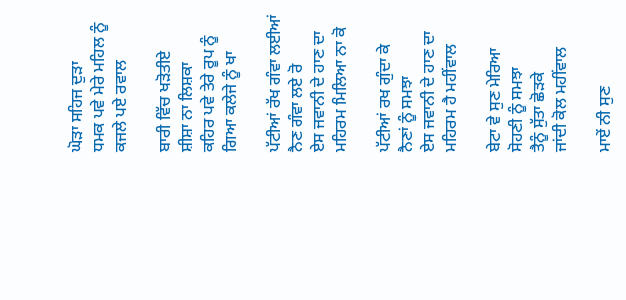ਘੋੜਾ ਸਹਿਜ ਦੁੜਾ
ਧਮਕ ਪਵੇ ਮੇਰੇ ਮਹਿਲ ਨੂੰ
ਕਜਲੇ ਪਏ ਰਵਾਲ

ਬਾਰੀ ਵਿੱਚ ਖੜੋਤੀਏ
ਸ਼ੀਸ਼ਾ ਨਾ ਲਿਸ਼ਕਾ
ਕਹਿਰ ਪਵੇ ਤੇਰੇ ਰੂਪ ਨੂੰ
ਗਿਆ ਕਲੇਜੇ ਨੂੰ ਖਾ

ਪੱਟੀਆਂ ਰੱਖ ਗੰਵਾ ਲਈਆਂ
ਨੈਣ ਗੰਵਾ ਲਏ ਰੋ
ਏਸ ਜਵਾਨੀ ਦੇ ਹਾਣ ਦਾ
ਮਹਿਰਮ ਮਿਲਿਆ ਨਾ ਕੋ

ਪੱਟੀਆਂ ਰਖ ਗੁੰਦਾ ਕੇ
ਨੈਣਾਂ ਨੂੰ ਸਮਝਾ
ਏਸ ਜਵਾਨੀ ਦੇ ਹਾਣ ਦਾ
ਮਹਿਰਮ ਹੈ ਮਹੀਂਵਾਲ

ਬੇਟਾ ਵੇ ਸੁਣ ਮੇਰਿਆ
ਸੋਹਣੀ ਨੂੰ ਸਮਝਾ
ਤੈਨੂੰ ਸੁੱਤਾ ਛੋੜਕੇ
ਜਾਂਦੀ ਕੋਲ ਮਹੀਂਵਾਲ

ਮਾਏਂ ਨੀ ਸੁਣ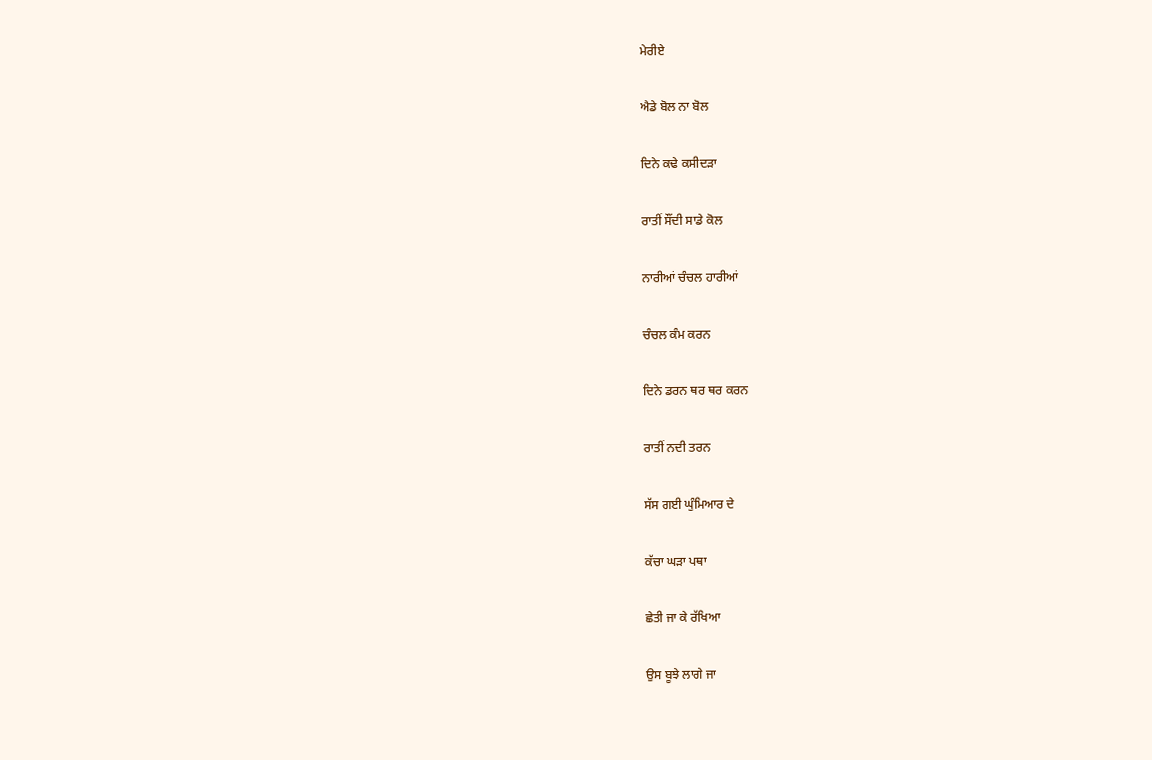ਮੇਰੀਏ

ਐਡੇ ਬੋਲ ਨਾ ਬੋਲ

ਦਿਨੇ ਕਢੇ ਕਸੀਦੜਾ

ਰਾਤੀਂ ਸੌਂਦੀ ਸਾਡੇ ਕੋਲ

ਨਾਰੀਆਂ ਚੰਚਲ ਹਾਰੀਆਂ

ਚੰਚਲ ਕੰਮ ਕਰਨ

ਦਿਨੇ ਡਰਨ ਥਰ ਥਰ ਕਰਨ

ਰਾਤੀਂ ਨਦੀ ਤਰਨ

ਸੱਸ ਗਈ ਘੁੰਮਿਆਰ ਦੇ

ਕੱਚਾ ਘੜਾ ਪਥਾ

ਛੇਤੀ ਜਾ ਕੇ ਰੱਖਿਆ

ਉਸ ਬੂਝੇ ਲਾਗੇ ਜਾ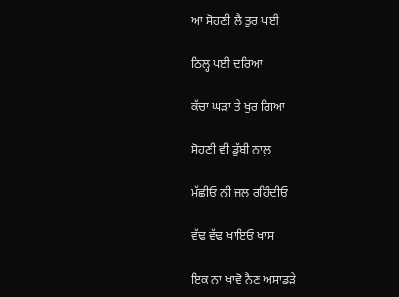ਆ ਸੋਹਣੀ ਲੈ ਤੁਰ ਪਈ

ਠਿਲ੍ਹ ਪਈ ਦਰਿਆ

ਕੱਚਾ ਘੜਾ ਤੇ ਖੁਰ ਗਿਆ

ਸੋਹਣੀ ਵੀ ਡੁੱਬੀ ਨਾਲ਼

ਮੱਛੀਓ ਨੀ ਜਲ ਰਹਿੰਦੀਓ

ਵੱਢ ਵੱਢ ਖਾਇਓ ਖਾਸ

ਇਕ ਨਾ ਖਾਵੋ ਨੈਣ ਅਸਾਡੜੇ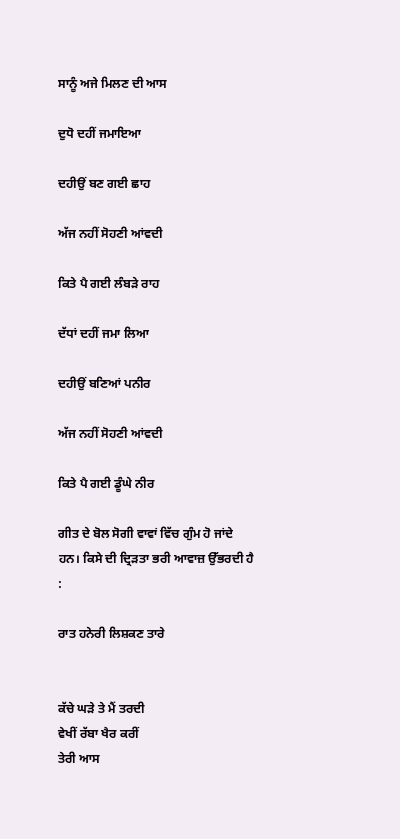ਸਾਨੂੰ ਅਜੇ ਮਿਲਣ ਦੀ ਆਸ

ਦੁਧੋ ਦਹੀਂ ਜਮਾਇਆ

ਦਹੀਉਂ ਬਣ ਗਈ ਛਾਹ

ਅੱਜ ਨਹੀਂ ਸੋਹਣੀ ਆਂਵਦੀ

ਕਿਤੇ ਪੈ ਗਈ ਲੰਬੜੇ ਰਾਹ

ਦੱਧਾਂ ਦਹੀਂ ਜਮਾ ਲਿਆ

ਦਹੀਉਂ ਬਣਿਆਂ ਪਨੀਰ

ਅੱਜ ਨਹੀਂ ਸੋਹਣੀ ਆਂਵਦੀ

ਕਿਤੇ ਪੈ ਗਈ ਡੂੰਘੇ ਨੀਰ

ਗੀਤ ਦੇ ਬੋਲ ਸੋਗੀ ਵਾਵਾਂ ਵਿੱਚ ਗੁੰਮ ਹੋ ਜਾਂਦੇ ਹਨ। ਕਿਸੇ ਦੀ ਦ੍ਰਿੜਤਾ ਭਰੀ ਆਵਾਜ਼ ਉੱਭਰਦੀ ਹੈ :

ਰਾਤ ਹਨੇਰੀ ਲਿਸ਼ਕਣ ਤਾਰੇ


ਕੱਚੇ ਘੜੇ ਤੇ ਮੈਂ ਤਰਦੀ
ਵੇਖੀਂ ਰੱਬਾ ਖੈਰ ਕਰੀਂ
ਤੇਰੀ ਆਸ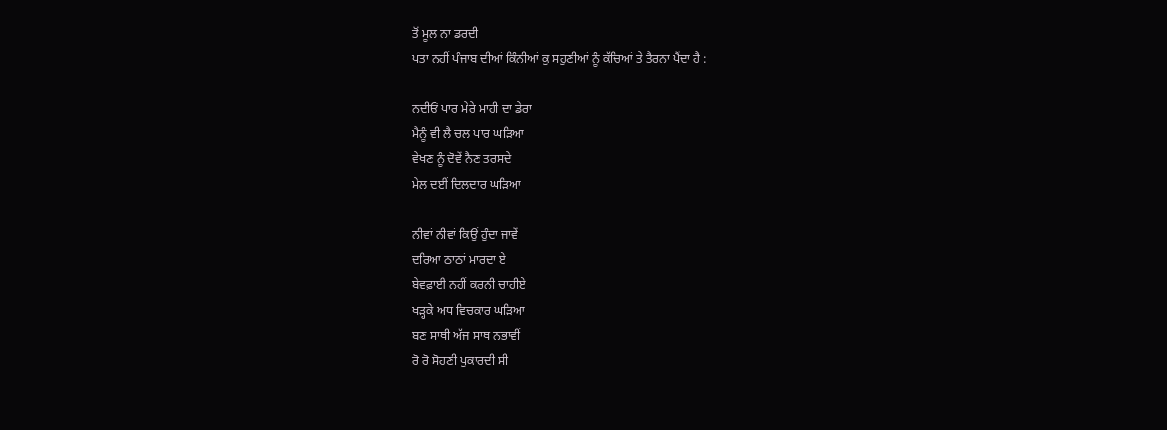ਤੋਂ ਮੂਲ ਨਾ ਡਰਦੀ
ਪਤਾ ਨਹੀਂ ਪੰਜਾਬ ਦੀਆਂ ਕਿੰਨੀਆਂ ਕੁ ਸਹੁਣੀਆਂ ਨੂੰ ਕੱਚਿਆਂ ਤੇ ਤੈਰਨਾ ਪੈਂਦਾ ਹੈ :

ਨਦੀਓਂ ਪਾਰ ਮੇਰੇ ਮਾਹੀ ਦਾ ਡੇਰਾ
ਮੈਨੂੰ ਵੀ ਲੈ ਚਲ ਪਾਰ ਘੜਿਆ
ਵੇਖਣ ਨੂੰ ਦੋਵੇਂ ਨੈਣ ਤਰਸਦੇ
ਮੇਲ ਦਈਂ ਦਿਲਦਾਰ ਘੜਿਆ

ਨੀਵਾਂ ਨੀਵਾਂ ਕਿਉਂ ਹੁੰਦਾ ਜਾਵੇਂ
ਦਰਿਆ ਠਾਠਾਂ ਮਾਰਦਾ ਏ
ਬੇਵਫ਼ਾਈ ਨਹੀਂ ਕਰਨੀ ਚਾਹੀਏ
ਖੜ੍ਹਕੇ ਅਧ ਵਿਚਕਾਰ ਘੜਿਆ
ਬਣ ਸਾਥੀ ਅੱਜ ਸਾਥ ਨਭਾਵੀਂ
ਰੋ ਰੋ ਸੋਹਣੀ ਪੁਕਾਰਦੀ ਸੀ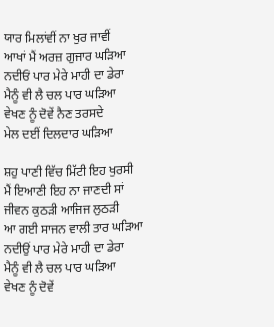ਯਾਰ ਮਿਲਾਂਵੀਂ ਨਾ ਖੁਰ ਜਾਵੀਂ
ਆਖਾਂ ਮੈਂ ਅਰਜ਼ ਗੁਜਾਰ ਘੜਿਆ
ਨਦੀਓਂ ਪਾਰ ਮੇਰੇ ਮਾਹੀ ਦਾ ਡੇਰਾ
ਮੈਨੂੰ ਵੀ ਲੈ ਚਲ ਪਾਰ ਘੜਿਆ
ਵੇਖਣ ਨੂੰ ਦੋਵੇਂ ਨੈਣ ਤਰਸਦੇ
ਮੇਲ ਦਈਂ ਦਿਲਦਾਰ ਘੜਿਆ

ਸ਼ਹੁ ਪਾਣੀ ਵਿੱਚ ਮਿੱਟੀ ਇਹ ਖੁਰਸੀ
ਮੈਂ ਇਆਣੀ ਇਹ ਨਾ ਜਾਣਦੀ ਸਾਂ
ਜੀਵਨ ਕੁਠੜੀ ਆਜਿਜ ਲੁਠੜੀ
ਆ ਗਈ ਸਾਜਨ ਵਾਲੀ ਤਾਰ ਘੜਿਆ
ਨਦੀਉਂ ਪਾਰ ਮੇਰੇ ਮਾਹੀ ਦਾ ਡੇਰਾ
ਮੈਨੂੰ ਵੀ ਲੈ ਚਲ ਪਾਰ ਘੜਿਆ
ਵੇਖਣ ਨੂੰ ਦੋਵੇਂ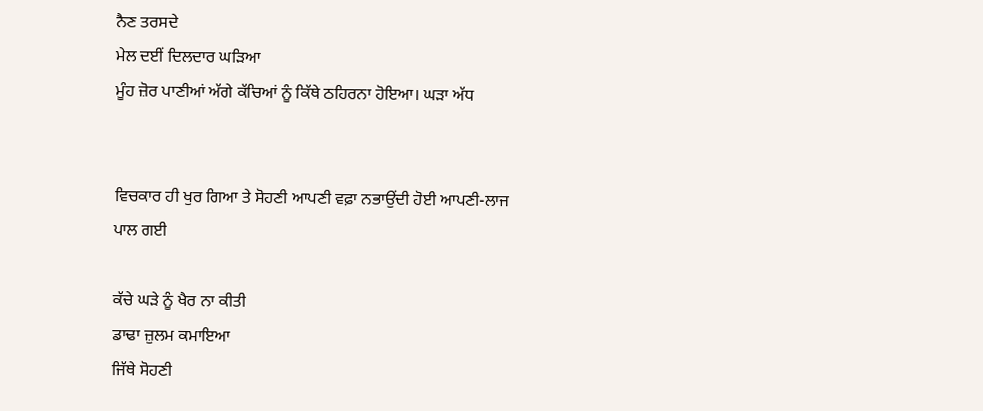ਨੈਣ ਤਰਸਦੇ
ਮੇਲ ਦਈਂ ਦਿਲਦਾਰ ਘੜਿਆ
ਮੂੰਹ ਜ਼ੋਰ ਪਾਣੀਆਂ ਅੱਗੇ ਕੱਚਿਆਂ ਨੂੰ ਕਿੱਥੇ ਠਹਿਰਨਾ ਹੋਇਆ। ਘੜਾ ਅੱਧ


ਵਿਚਕਾਰ ਹੀ ਖੁਰ ਗਿਆ ਤੇ ਸੋਹਣੀ ਆਪਣੀ ਵਫ਼ਾ ਨਭਾਉਂਦੀ ਹੋਈ ਆਪਣੀ-ਲਾਜ
ਪਾਲ ਗਈ

ਕੱਚੇ ਘੜੇ ਨੂੰ ਖੈਰ ਨਾ ਕੀਤੀ
ਡਾਢਾ ਜ਼ੁਲਮ ਕਮਾਇਆ
ਜਿੱਥੇ ਸੋਹਣੀ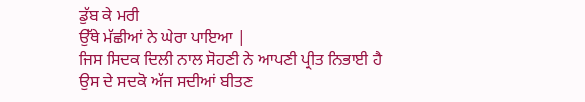ਡੁੱਬ ਕੇ ਮਰੀ
ਉੱਥੇ ਮੱਛੀਆਂ ਨੇ ਘੇਰਾ ਪਾਇਆ |
ਜਿਸ ਸਿਦਕ ਦਿਲੀ ਨਾਲ ਸੋਹਣੀ ਨੇ ਆਪਣੀ ਪ੍ਰੀਤ ਨਿਭਾਈ ਹੈ ਉਸ ਦੇ ਸਦਕੋ ਅੱਜ ਸਦੀਆਂ ਬੀਤਣ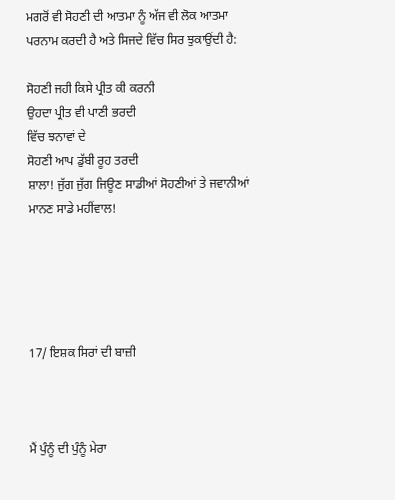ਮਗਰੋਂ ਵੀ ਸੋਹਣੀ ਦੀ ਆਤਮਾ ਨੂੰ ਅੱਜ ਵੀ ਲੋਕ ਆਤਮਾ ਪਰਨਾਮ ਕਰਦੀ ਹੈ ਅਤੇ ਸਿਜਦੇ ਵਿੱਚ ਸਿਰ ਝੁਕਾਉਂਦੀ ਹੈ:

ਸੋਹਣੀ ਜਹੀ ਕਿਸੇ ਪ੍ਰੀਤ ਕੀ ਕਰਨੀ
ਉਹਦਾ ਪ੍ਰੀਤ ਵੀ ਪਾਣੀ ਭਰਦੀ
ਵਿੱਚ ਝਨਾਵਾਂ ਦੇ
ਸੋਹਣੀ ਆਪ ਡੁੱਬੀ ਰੂਹ ਤਰਦੀ
ਸ਼ਾਲਾ! ਜੁੱਗ ਜੁੱਗ ਜਿਊਣ ਸਾਡੀਆਂ ਸੋਹਣੀਆਂ ਤੇ ਜਵਾਨੀਆਂ ਮਾਨਣ ਸਾਡੇ ਮਹੀਂਵਾਲ!





17/ ਇਸ਼ਕ ਸਿਰਾਂ ਦੀ ਬਾਜ਼ੀ



ਮੈਂ ਪੁੰਨੂੰ ਦੀ ਪੁੰਨੂੰ ਮੇਰਾ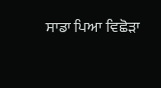ਸਾਡਾ ਪਿਆ ਵਿਛੋੜਾ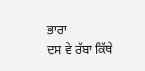ਭਾਰਾ
ਦਸ ਵੇ ਰੱਬਾ ਕਿੱਥੇ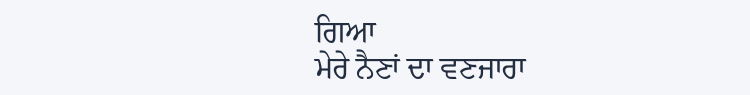ਗਿਆ
ਮੇਰੇ ਨੈਣਾਂ ਦਾ ਵਣਜਾਰਾ